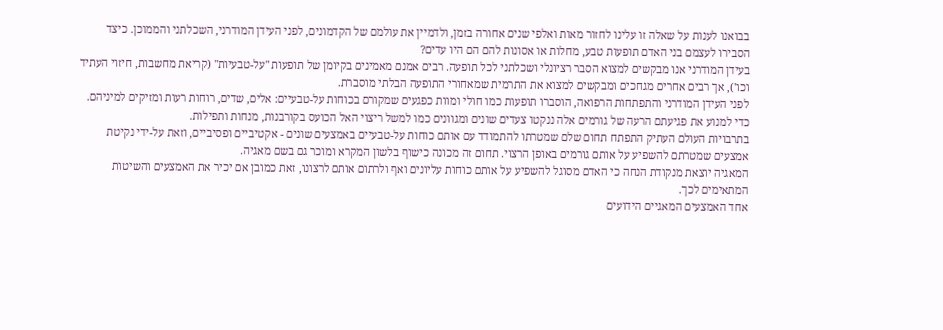בבואנו לענות על שאלה זו עלינו לחזור מאות ואלפי שנים אחורה בזמן, ולדמיין את עולמם של הקדמונים, לפני העידן המודרני, השכלתני והממוכן. כיצד הסבירו לעצמם בני האדם תופעות טבע, מחלות או אסונות להם הם היו עדים?
בעידן המודרני אנו מבקשים למצוא הסבר רציונלי ושכלתני לכל תופעה. רבים אמנם מאמינים בקיומן של תופעות "על-טבעיות" (קריאת מחשבות, חיזוי העתיד וכו'), אך רבים אחרים מגחכים ומבקשים למצוא את התרמית שמאחורי התופעה הבלתי מוסברת.
לפני העידן המודרני והתפתחות הרפואה, הוסברו תופעות כמו חולי ומוות כפגעים שמקורם בכוחות על-טבעיים: אלים, שדים, רוחות רעות ומזיקים למיניהם.
כדי למנוע את פגיעתם הרעה של גורמים אלה ננקטו צעדים שונים ומגוונים כמו למשל ריצוי האל הכועס בקורבנות, מנחות ותפילות.
בתרבויות העולם העתיק התפתח תחום שלם שמטרתו להתמודד עם אותם כוחות על-טבעיים באמצעים שונים - אקטיביים ופסיביים, וזאת על-ידי נקיטת אמצעים שמטרתם להשפיע על אותם גורמים באופן הרצוי. תחום זה מכונה כישוף בלשון המקרא ומוכר גם בשם מאגיה.
המאגיה יוצאת מנקודת הנחה כי האדם מסוגל להשפיע על אותם כוחות עליונים ואף ולרתום אותם לרצונו, זאת כמובן אם יכיר את האמצעים והשיטות המתאימים לכך.
אחד האמצעים המאגיים הידועים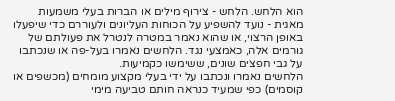הוא הלחש. הלחש - צירוף מילים או הברות בעלי משמעות מאגית - נועד להשפיע על הכוחות העליונים ולעוררם כדי שיפעלו באופן הרצוי, או שהוא נאמר במטרה לנטרל את פעולתם של גורמים אלה, כאמצעי נגד. הלחשים נאמרו בעל-פה או שנכתבו על גבי חפצים שונים, ששימשו כקמיעות.
הלחשים נאמרו ונכתבו על ידי בעלי מקצוע מומחים (מכשפים או קוסמים) כפי שמעיד כנראה חותם טביעה מימי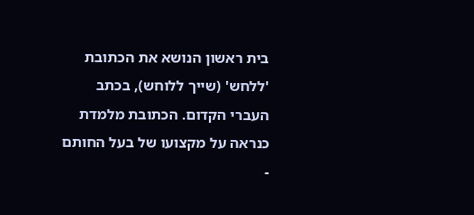בית ראשון הנושא את הכתובת 'ללחש' (שייך ללוחש), בכתב העברי הקדום. הכתובת מלמדת כנראה על מקצועו של בעל החותם -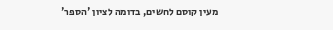מעין קוסם לחשים, בדומה לציון 'הספר'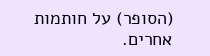(הסופר) על חותמות אחרים.